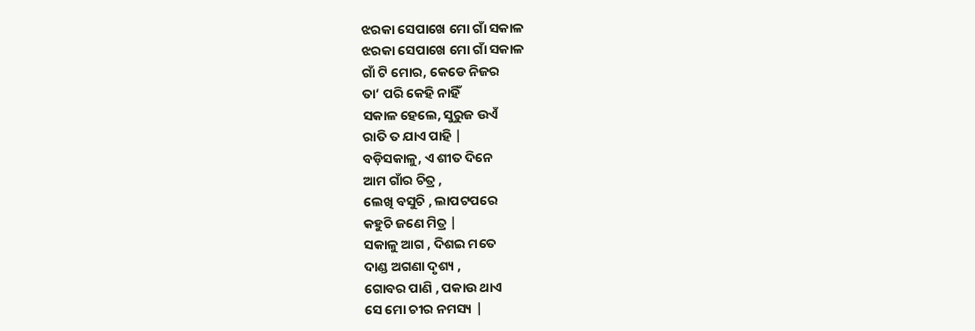ଝରକା ସେପାଖେ ମୋ ଗାଁ ସକାଳ
ଝରକା ସେପାଖେ ମୋ ଗାଁ ସକାଳ
ଗାଁ ଟି ମୋର, କେଡେ ନିଜର
ତା’ ପରି କେହି ନାହିଁ
ସକାଳ ହେଲେ, ସୁରୁଜ ଉଏଁ
ରାତି ତ ଯାଏ ପାହି |
ବଡ଼ିସକାଳୁ, ଏ ଶୀତ ଦିନେ
ଆମ ଗାଁର ଚିତ୍ର ,
ଲେଖି ବସୁଚି , ଲାପଟପରେ
କହୁଚି ଜଣେ ମିତ୍ର |
ସକାଳୁ ଆଗ , ଦିଶଇ ମତେ
ଦାଣ୍ଡ ଅଗଣା ଦୃଶ୍ୟ ,
ଗୋବର ପାଣି , ପକାଉ ଥାଏ
ସେ ମୋ ଚୀର ନମସ୍ୟ |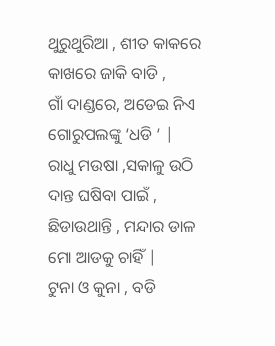ଥୁରୁଥୁରିଆ , ଶୀତ କାକରେ
କାଖରେ ଜାକି ବାଡି ,
ଗାଁ ଦାଣ୍ଡରେ, ଅଡେଇ ନିଏ
ଗୋରୁପଲଙ୍କୁ ‘ଧଡି ‘ |
ରାଧୁ ମଉଷା ,ସକାଳୁ ଉଠି
ଦାନ୍ତ ଘଷିବା ପାଇଁ ,
ଛିଡାଉଥାନ୍ତି , ମନ୍ଦାର ଡାଳ
ମୋ ଆଡକୁ ଚାହିଁ |
ଟୁନା ଓ କୁନା , ବଡି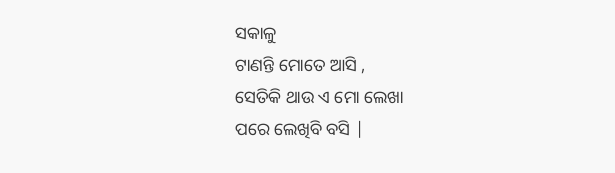ସକାଳୁ
ଟାଣନ୍ତି ମୋତେ ଆସି ,
ସେତିକି ଥାଉ ଏ ମୋ ଲେଖା
ପରେ ଲେଖିବି ବସି |